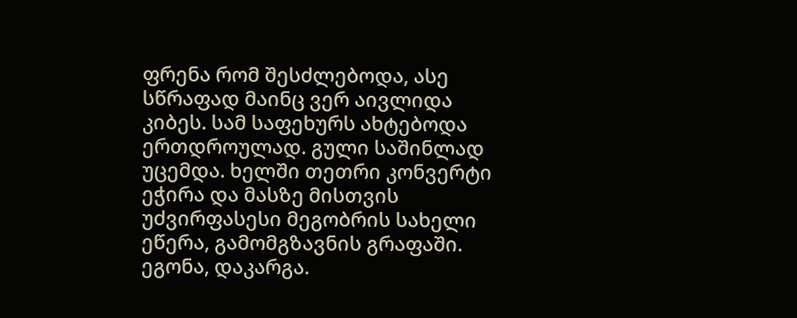ფრენა რომ შესძლებოდა, ასე სწრაფად მაინც ვერ აივლიდა კიბეს. სამ საფეხურს ახტებოდა ერთდროულად. გული საშინლად უცემდა. ხელში თეთრი კონვერტი ეჭირა და მასზე მისთვის უძვირფასესი მეგობრის სახელი ეწერა, გამომგზავნის გრაფაში. ეგონა, დაკარგა.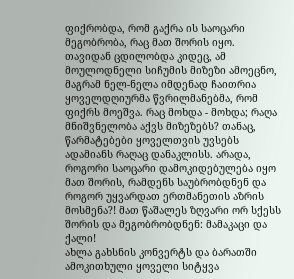ფიქრობდა, რომ გაქრა ის საოცარი მეგობრობა, რაც მათ შორის იყო. თავიდან ცდილობდა კიდეც, ამ მოულოდნელი სიჩუმის მიზეზი ამოეცნო, მაგრამ ნელ-ნელა იმდენად ჩაითრია ყოველდღიურმა წვრილმანებმა, რომ ფიქრს მოეშვა. რაც მოხდა - მოხდა; რაღა მნიშვნელობა აქვს მიზეზებს? თანაც, წარმატებები ყოველთვის უვსებს ადამიანს რაღაც დანაკლისს. არადა, როგორი საოცარი დამოკიდებულება იყო მათ შორის, რამდენს საუბრობდნენ და როგორ უყვარდათ ერთმანეთის აზრის მოსმენა?! მათ წაშალეს ზღვარი ორ სქესს შორის და მეგობრობდნენ: მამაკაცი და ქალი!
ახლა გახსნის კონვერტს და ბარათში ამოკითხული ყოველი სიტყვა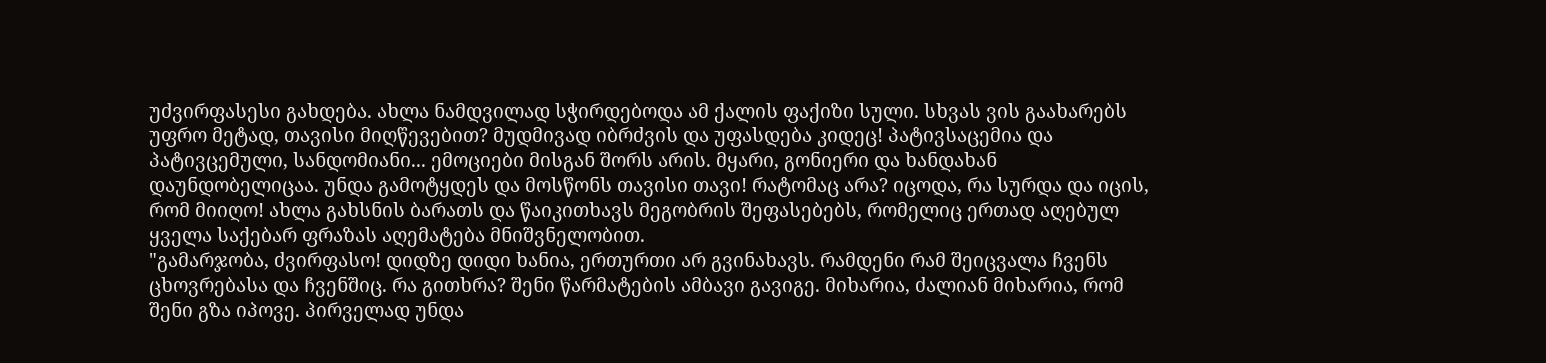უძვირფასესი გახდება. ახლა ნამდვილად სჭირდებოდა ამ ქალის ფაქიზი სული. სხვას ვის გაახარებს უფრო მეტად, თავისი მიღწევებით? მუდმივად იბრძვის და უფასდება კიდეც! პატივსაცემია და პატივცემული, სანდომიანი... ემოციები მისგან შორს არის. მყარი, გონიერი და ხანდახან დაუნდობელიცაა. უნდა გამოტყდეს და მოსწონს თავისი თავი! რატომაც არა? იცოდა, რა სურდა და იცის, რომ მიიღო! ახლა გახსნის ბარათს და წაიკითხავს მეგობრის შეფასებებს, რომელიც ერთად აღებულ ყველა საქებარ ფრაზას აღემატება მნიშვნელობით.
"გამარჯობა, ძვირფასო! დიდზე დიდი ხანია, ერთურთი არ გვინახავს. რამდენი რამ შეიცვალა ჩვენს ცხოვრებასა და ჩვენშიც. რა გითხრა? შენი წარმატების ამბავი გავიგე. მიხარია, ძალიან მიხარია, რომ შენი გზა იპოვე. პირველად უნდა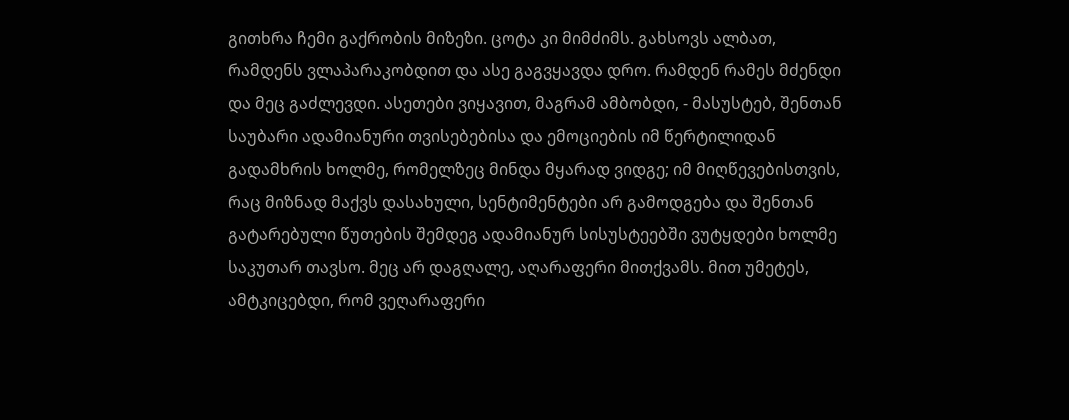გითხრა ჩემი გაქრობის მიზეზი. ცოტა კი მიმძიმს. გახსოვს ალბათ, რამდენს ვლაპარაკობდით და ასე გაგვყავდა დრო. რამდენ რამეს მძენდი და მეც გაძლევდი. ასეთები ვიყავით, მაგრამ ამბობდი, - მასუსტებ, შენთან საუბარი ადამიანური თვისებებისა და ემოციების იმ წერტილიდან გადამხრის ხოლმე, რომელზეც მინდა მყარად ვიდგე; იმ მიღწევებისთვის, რაც მიზნად მაქვს დასახული, სენტიმენტები არ გამოდგება და შენთან გატარებული წუთების შემდეგ ადამიანურ სისუსტეებში ვუტყდები ხოლმე საკუთარ თავსო. მეც არ დაგღალე, აღარაფერი მითქვამს. მით უმეტეს, ამტკიცებდი, რომ ვეღარაფერი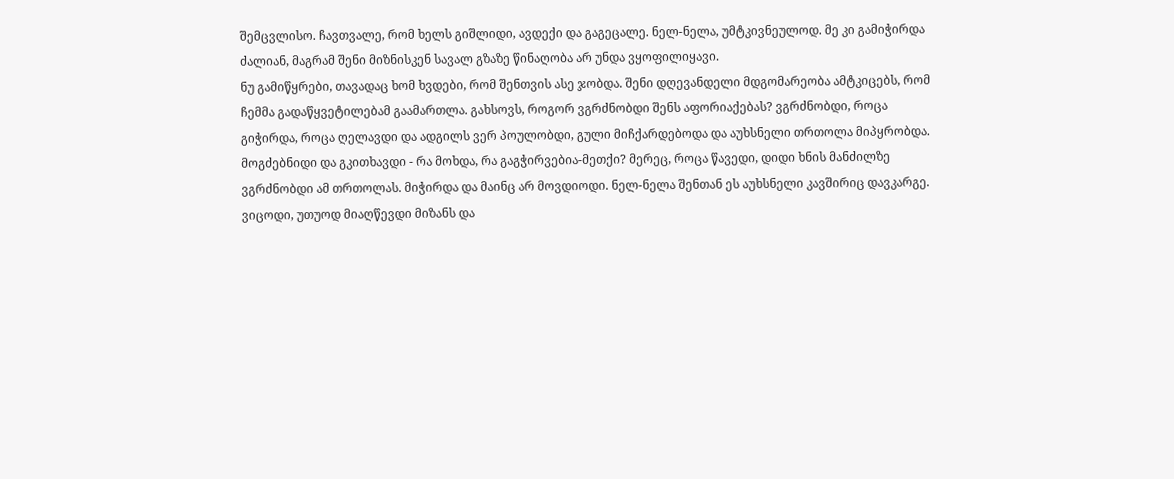შემცვლისო. ჩავთვალე, რომ ხელს გიშლიდი, ავდექი და გაგეცალე. ნელ-ნელა, უმტკივნეულოდ. მე კი გამიჭირდა ძალიან, მაგრამ შენი მიზნისკენ სავალ გზაზე წინაღობა არ უნდა ვყოფილიყავი.
ნუ გამიწყრები, თავადაც ხომ ხვდები, რომ შენთვის ასე ჯობდა. შენი დღევანდელი მდგომარეობა ამტკიცებს, რომ ჩემმა გადაწყვეტილებამ გაამართლა. გახსოვს, როგორ ვგრძნობდი შენს აფორიაქებას? ვგრძნობდი, როცა გიჭირდა, როცა ღელავდი და ადგილს ვერ პოულობდი, გული მიჩქარდებოდა და აუხსნელი თრთოლა მიპყრობდა. მოგძებნიდი და გკითხავდი - რა მოხდა, რა გაგჭირვებია-მეთქი? მერეც, როცა წავედი, დიდი ხნის მანძილზე ვგრძნობდი ამ თრთოლას. მიჭირდა და მაინც არ მოვდიოდი. ნელ-ნელა შენთან ეს აუხსნელი კავშირიც დავკარგე. ვიცოდი, უთუოდ მიაღწევდი მიზანს და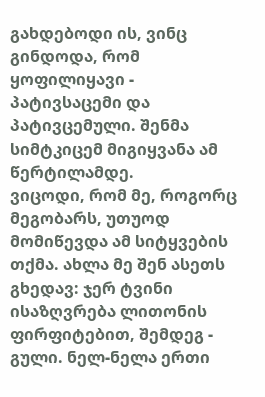გახდებოდი ის, ვინც გინდოდა, რომ ყოფილიყავი - პატივსაცემი და პატივცემული. შენმა სიმტკიცემ მიგიყვანა ამ წერტილამდე.
ვიცოდი, რომ მე, როგორც მეგობარს, უთუოდ მომიწევდა ამ სიტყვების თქმა. ახლა მე შენ ასეთს გხედავ: ჯერ ტვინი ისაზღვრება ლითონის ფირფიტებით, შემდეგ - გული. ნელ-ნელა ერთი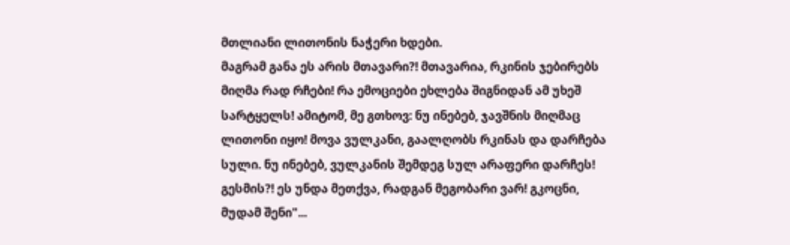მთლიანი ლითონის ნაჭერი ხდები.
მაგრამ განა ეს არის მთავარი?! მთავარია, რკინის ჯებირებს მიღმა რად რჩები! რა ემოციები ეხლება შიგნიდან ამ უხეშ სარტყელს! ამიტომ, მე გთხოვ: ნუ ინებებ, ჯავშნის მიღმაც ლითონი იყო! მოვა ვულკანი, გაალღობს რკინას და დარჩება სული. ნუ ინებებ, ვულკანის შემდეგ სულ არაფერი დარჩეს! გესმის?! ეს უნდა მეთქვა, რადგან მეგობარი ვარ! გკოცნი, მუდამ შენი"...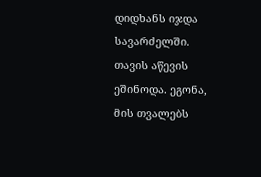დიდხანს იჯდა სავარძელში. თავის აწევის ეშინოდა. ეგონა, მის თვალებს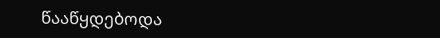წააწყდებოდა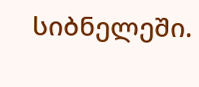სიბნელეში.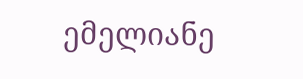ემელიანე